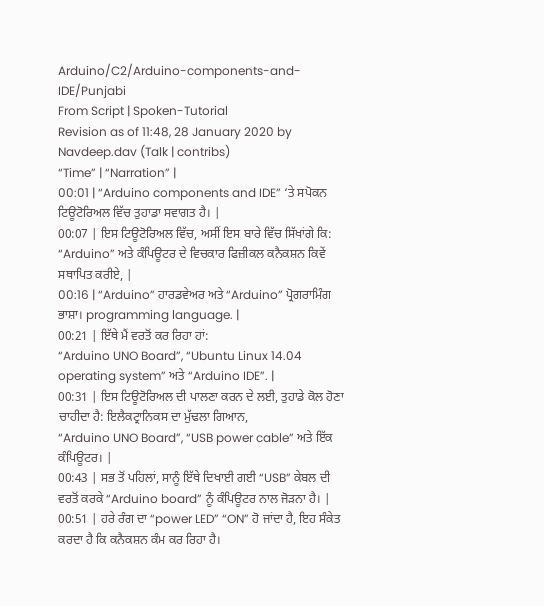Arduino/C2/Arduino-components-and-IDE/Punjabi
From Script | Spoken-Tutorial
Revision as of 11:48, 28 January 2020 by Navdeep.dav (Talk | contribs)
“Time” | “Narration” |
00:01 | “Arduino components and IDE” ‘ਤੇ ਸਪੋਕਨ ਟਿਊਟੋਰਿਅਲ ਵਿੱਚ ਤੁਹਾਡਾ ਸਵਾਗਤ ਹੈ। |
00:07 | ਇਸ ਟਿਊਟੋਰਿਅਲ ਵਿੱਚ, ਅਸੀਂ ਇਸ ਬਾਰੇ ਵਿੱਚ ਸਿੱਖਾਂਗੇ ਕਿ: “Arduino” ਅਤੇ ਕੰਪਿਊਟਰ ਦੇ ਵਿਚਕਾਰ ਫਿਜ਼ੀਕਲ ਕਨੈਕਸ਼ਨ ਕਿਵੇਂ ਸਥਾਪਿਤ ਕਰੀਏ, |
00:16 | “Arduino” ਹਾਰਡਵੇਅਰ ਅਤੇ “Arduino” ਪ੍ਰੋਗਰਾਮਿੰਗ ਭਾਸ਼ਾ। programming language. |
00:21 | ਇੱਥੇ ਮੈਂ ਵਰਤੋਂ ਕਰ ਰਿਹਾ ਹਾਂ:
“Arduino UNO Board”, “Ubuntu Linux 14.04 operating system” ਅਤੇ “Arduino IDE”. |
00:31 | ਇਸ ਟਿਊਟੋਰਿਅਲ ਦੀ ਪਾਲਣਾ ਕਰਨ ਦੇ ਲਈ, ਤੁਹਾਡੇ ਕੋਲ ਹੋਣਾ ਚਾਹੀਦਾ ਹੈ: ਇਲੈਕਟ੍ਰਾਨਿਕਸ ਦਾ ਮੁੱਢਲਾ ਗਿਆਨ,
“Arduino UNO Board”, “USB power cable” ਅਤੇ ਇੱਕ ਕੰਪਿਊਟਰ। |
00:43 | ਸਭ ਤੋਂ ਪਹਿਲਾਂ, ਸਾਨੂੰ ਇੱਥੇ ਦਿਖਾਈ ਗਈ “USB” ਕੇਬਲ ਦੀ ਵਰਤੋਂ ਕਰਕੇ “Arduino board” ਨੂੰ ਕੰਪਿਊਟਰ ਨਾਲ ਜੋੜਨਾ ਹੈ। |
00:51 | ਹਰੇ ਰੰਗ ਦਾ “power LED” “ON” ਹੋ ਜਾਂਦਾ ਹੈ, ਇਹ ਸੰਕੇਤ ਕਰਦਾ ਹੈ ਕਿ ਕਨੈਕਸ਼ਨ ਕੰਮ ਕਰ ਰਿਹਾ ਹੈ।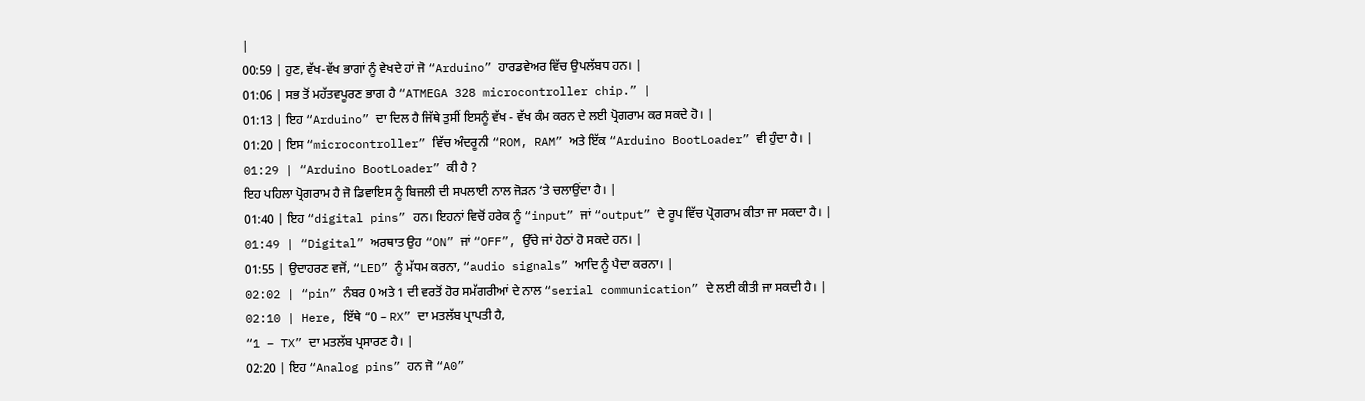|
00:59 | ਹੁਣ, ਵੱਖ-ਵੱਖ ਭਾਗਾਂ ਨੂੰ ਵੇਖਦੇ ਹਾਂ ਜੋ “Arduino” ਹਾਰਡਵੇਅਰ ਵਿੱਚ ਉਪਲੱਬਧ ਹਨ। |
01:06 | ਸਭ ਤੋਂ ਮਹੱਤਵਪੂਰਣ ਭਾਗ ਹੈ “ATMEGA 328 microcontroller chip.” |
01:13 | ਇਹ “Arduino” ਦਾ ਦਿਲ ਹੈ ਜਿੱਥੇ ਤੁਸੀਂ ਇਸਨੂੰ ਵੱਖ - ਵੱਖ ਕੰਮ ਕਰਨ ਦੇ ਲਈ ਪ੍ਰੋਗਰਾਮ ਕਰ ਸਕਦੇ ਹੋ। |
01:20 | ਇਸ “microcontroller” ਵਿੱਚ ਅੰਦਰੂਨੀ “ROM, RAM” ਅਤੇ ਇੱਕ “Arduino BootLoader” ਵੀ ਹੁੰਦਾ ਹੈ। |
01:29 | “Arduino BootLoader” ਕੀ ਹੈ ?
ਇਹ ਪਹਿਲਾ ਪ੍ਰੋਗਰਾਮ ਹੈ ਜੋ ਡਿਵਾਇਸ ਨੂੰ ਬਿਜਲੀ ਦੀ ਸਪਲਾਈ ਨਾਲ ਜੋੜਨ ‘ਤੇ ਚਲਾਉਂਦਾ ਹੈ। |
01:40 | ਇਹ “digital pins” ਹਨ। ਇਹਨਾਂ ਵਿਚੋਂ ਹਰੇਕ ਨੂੰ “input” ਜਾਂ “output” ਦੇ ਰੂਪ ਵਿੱਚ ਪ੍ਰੋਗਰਾਮ ਕੀਤਾ ਜਾ ਸਕਦਾ ਹੈ। |
01:49 | “Digital” ਅਰਥਾਤ ਉਹ “ON” ਜਾਂ “OFF”, ਉੱਚੇ ਜਾਂ ਹੇਠਾਂ ਹੋ ਸਕਦੇ ਹਨ। |
01:55 | ਉਦਾਹਰਣ ਵਜੋਂ, “LED” ਨੂੰ ਮੱਧਮ ਕਰਨਾ, “audio signals” ਆਦਿ ਨੂੰ ਪੈਦਾ ਕਰਨਾ। |
02:02 | “pin” ਨੰਬਰ 0 ਅਤੇ 1 ਦੀ ਵਰਤੋਂ ਹੋਰ ਸਮੱਗਰੀਆਂ ਦੇ ਨਾਲ “serial communication” ਦੇ ਲਈ ਕੀਤੀ ਜਾ ਸਕਦੀ ਹੈ। |
02:10 | Here, ਇੱਥੇ “0 – RX” ਦਾ ਮਤਲੱਬ ਪ੍ਰਾਪਤੀ ਹੈ,
“1 – TX” ਦਾ ਮਤਲੱਬ ਪ੍ਰਸਾਰਣ ਹੈ। |
02:20 | ਇਹ “Analog pins” ਹਨ ਜੋ “A0”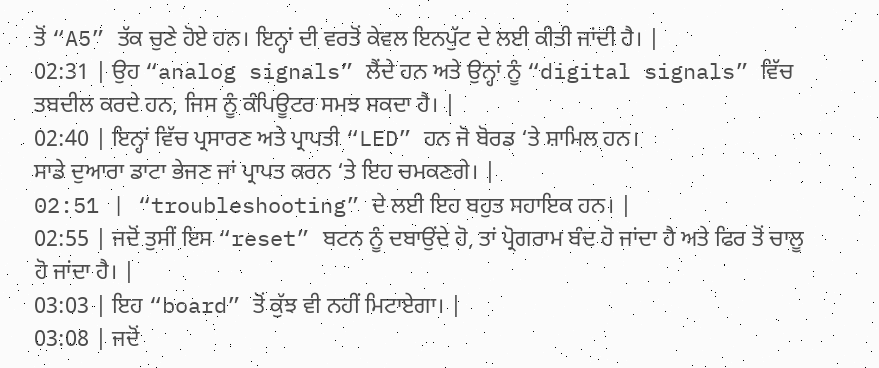ਤੋਂ “A5” ਤੱਕ ਚੁਣੇ ਹੋਏ ਹਨ। ਇਨ੍ਹਾਂ ਦੀ ਵਰਤੋਂ ਕੇਵਲ ਇਨਪੁੱਟ ਦੇ ਲਈ ਕੀਤੀ ਜਾਂਦੀ ਹੈ। |
02:31 | ਉਹ “analog signals” ਲੈਂਦੇ ਹਨ ਅਤੇ ਉਨ੍ਹਾਂ ਨੂੰ “digital signals” ਵਿੱਚ ਤਬਦੀਲ ਕਰਦੇ ਹਨ, ਜਿਸ ਨੂੰ ਕੰਪਿਊਟਰ ਸਮਝ ਸਕਦਾ ਹੈ। |
02:40 | ਇਨ੍ਹਾਂ ਵਿੱਚ ਪ੍ਰਸਾਰਣ ਅਤੇ ਪ੍ਰਾਪਤੀ “LED” ਹਨ ਜੋ ਬੋਰਡ ‘ਤੇ ਸ਼ਾਮਿਲ ਹਨ।
ਸਾਡੇ ਦੁਆਰਾ ਡਾਟਾ ਭੇਜਣ ਜਾਂ ਪ੍ਰਾਪਤ ਕਰਨ ‘ਤੇ ਇਹ ਚਮਕਣਗੇ। |
02:51 | “troubleshooting” ਦੇ ਲਈ ਇਹ ਬਹੁਤ ਸਹਾਇਕ ਹਨ। |
02:55 | ਜਦੋਂ ਤੁਸੀਂ ਇਸ “reset” ਬਟਨ ਨੂੰ ਦਬਾਉਂਦੇ ਹੋ, ਤਾਂ ਪ੍ਰੋਗਰਾਮ ਬੰਦ ਹੋ ਜਾਂਦਾ ਹੈ ਅਤੇ ਫਿਰ ਤੋਂ ਚਾਲੂ ਹੋ ਜਾਂਦਾ ਹੈ। |
03:03 | ਇਹ “board” ਤੋਂ ਕੁੱਝ ਵੀ ਨਹੀਂ ਮਿਟਾਏਗਾ। |
03:08 | ਜਦੋਂ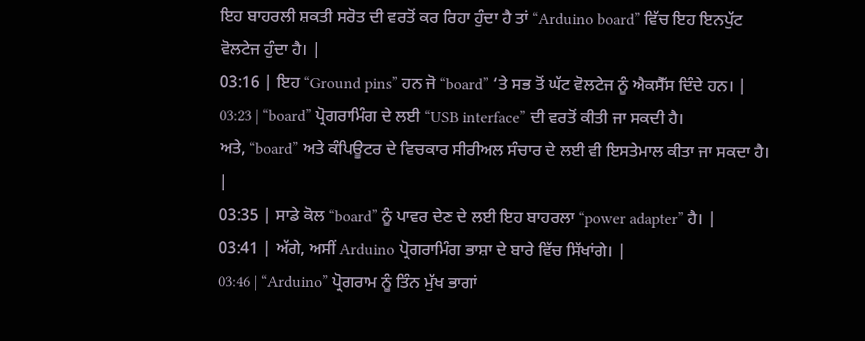ਇਹ ਬਾਹਰਲੀ ਸ਼ਕਤੀ ਸਰੋਤ ਦੀ ਵਰਤੋਂ ਕਰ ਰਿਹਾ ਹੁੰਦਾ ਹੈ ਤਾਂ “Arduino board” ਵਿੱਚ ਇਹ ਇਨਪੁੱਟ ਵੋਲਟੇਜ ਹੁੰਦਾ ਹੈ। |
03:16 | ਇਹ “Ground pins” ਹਨ ਜੋ “board” ‘ਤੇ ਸਭ ਤੋਂ ਘੱਟ ਵੋਲਟੇਜ ਨੂੰ ਐਕਸੈੱਸ ਦਿੰਦੇ ਹਨ। |
03:23 | “board” ਪ੍ਰੋਗਰਾਮਿੰਗ ਦੇ ਲਈ “USB interface” ਦੀ ਵਰਤੋਂ ਕੀਤੀ ਜਾ ਸਕਦੀ ਹੈ।
ਅਤੇ, “board” ਅਤੇ ਕੰਪਿਊਟਰ ਦੇ ਵਿਚਕਾਰ ਸੀਰੀਅਲ ਸੰਚਾਰ ਦੇ ਲਈ ਵੀ ਇਸਤੇਮਾਲ ਕੀਤਾ ਜਾ ਸਕਦਾ ਹੈ। |
03:35 | ਸਾਡੇ ਕੋਲ “board” ਨੂੰ ਪਾਵਰ ਦੇਣ ਦੇ ਲਈ ਇਹ ਬਾਹਰਲਾ “power adapter” ਹੈ। |
03:41 | ਅੱਗੇ, ਅਸੀਂ Arduino ਪ੍ਰੋਗਰਾਮਿੰਗ ਭਾਸ਼ਾ ਦੇ ਬਾਰੇ ਵਿੱਚ ਸਿੱਖਾਂਗੇ। |
03:46 | “Arduino” ਪ੍ਰੋਗਰਾਮ ਨੂੰ ਤਿੰਨ ਮੁੱਖ ਭਾਗਾਂ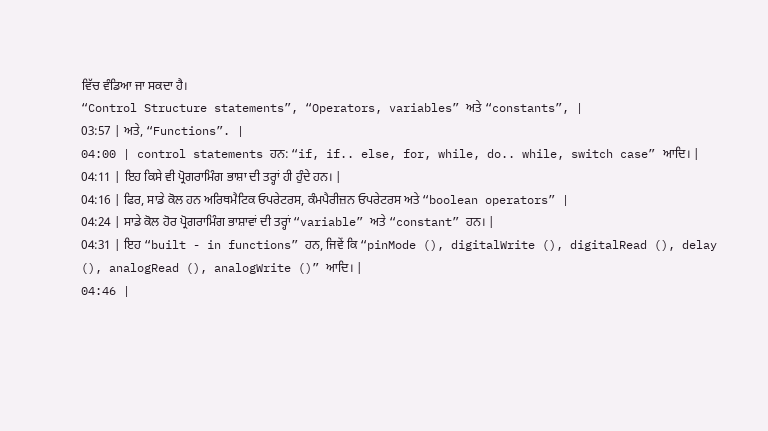ਵਿੱਚ ਵੰਡਿਆ ਜਾ ਸਕਦਾ ਹੈ।
“Control Structure statements”, “Operators, variables” ਅਤੇ “constants”, |
03:57 | ਅਤੇ, “Functions”. |
04:00 | control statements ਹਨ: “if, if.. else, for, while, do.. while, switch case” ਆਦਿ। |
04:11 | ਇਹ ਕਿਸੇ ਵੀ ਪ੍ਰੋਗਰਾਮਿੰਗ ਭਾਸ਼ਾ ਦੀ ਤਰ੍ਹਾਂ ਹੀ ਹੁੰਦੇ ਹਨ। |
04:16 | ਫਿਰ, ਸਾਡੇ ਕੋਲ ਹਨ ਅਰਿਥਮੈਟਿਕ ਓਪਰੇਟਰਸ, ਕੰਮਪੈਰੀਜ਼ਨ ਓਪਰੇਟਰਸ ਅਤੇ “boolean operators” |
04:24 | ਸਾਡੇ ਕੋਲ ਹੋਰ ਪ੍ਰੋਗਰਾਮਿੰਗ ਭਾਸ਼ਾਵਾਂ ਦੀ ਤਰ੍ਹਾਂ “variable” ਅਤੇ “constant” ਹਨ। |
04:31 | ਇਹ “built - in functions” ਹਨ, ਜਿਵੇਂ ਕਿ “pinMode (), digitalWrite (), digitalRead (), delay (), analogRead (), analogWrite ()” ਆਦਿ। |
04:46 |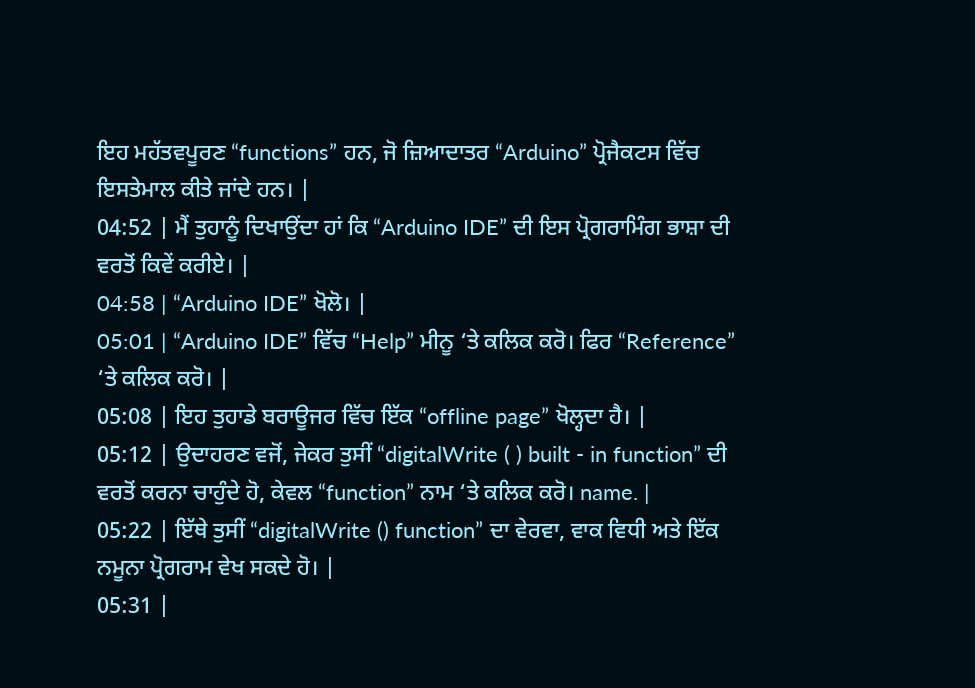ਇਹ ਮਹੱਤਵਪੂਰਣ “functions” ਹਨ, ਜੋ ਜ਼ਿਆਦਾਤਰ “Arduino” ਪ੍ਰੋਜੈਕਟਸ ਵਿੱਚ ਇਸਤੇਮਾਲ ਕੀਤੇ ਜਾਂਦੇ ਹਨ। |
04:52 | ਮੈਂ ਤੁਹਾਨੂੰ ਦਿਖਾਉਂਦਾ ਹਾਂ ਕਿ “Arduino IDE” ਦੀ ਇਸ ਪ੍ਰੋਗਰਾਮਿੰਗ ਭਾਸ਼ਾ ਦੀ ਵਰਤੋਂ ਕਿਵੇਂ ਕਰੀਏ। |
04:58 | “Arduino IDE” ਖੋਲੋ। |
05:01 | “Arduino IDE” ਵਿੱਚ “Help” ਮੀਨੂ ‘ਤੇ ਕਲਿਕ ਕਰੋ। ਫਿਰ “Reference” ‘ਤੇ ਕਲਿਕ ਕਰੋ। |
05:08 | ਇਹ ਤੁਹਾਡੇ ਬਰਾਊਜਰ ਵਿੱਚ ਇੱਕ “offline page” ਖੋਲ੍ਹਦਾ ਹੈ। |
05:12 | ਉਦਾਹਰਣ ਵਜੋਂ, ਜੇਕਰ ਤੁਸੀਂ “digitalWrite ( ) built - in function” ਦੀ ਵਰਤੋਂ ਕਰਨਾ ਚਾਹੁੰਦੇ ਹੋ, ਕੇਵਲ “function” ਨਾਮ ‘ਤੇ ਕਲਿਕ ਕਰੋ। name. |
05:22 | ਇੱਥੇ ਤੁਸੀਂ “digitalWrite () function” ਦਾ ਵੇਰਵਾ, ਵਾਕ ਵਿਧੀ ਅਤੇ ਇੱਕ ਨਮੂਨਾ ਪ੍ਰੋਗਰਾਮ ਵੇਖ ਸਕਦੇ ਹੋ। |
05:31 |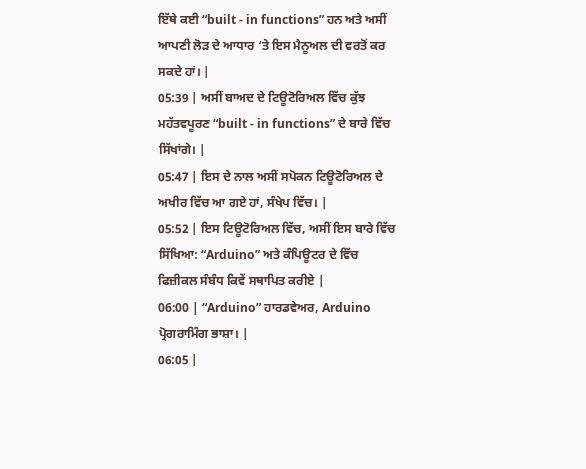ਇੱਥੇ ਕਈ “built - in functions” ਹਨ ਅਤੇ ਅਸੀਂ ਆਪਣੀ ਲੋੜ ਦੇ ਆਧਾਰ ‘ਤੇ ਇਸ ਮੈਨੂਅਲ ਦੀ ਵਰਤੋਂ ਕਰ ਸਕਦੇ ਹਾਂ। |
05:39 | ਅਸੀਂ ਬਾਅਦ ਦੇ ਟਿਊਟੋਰਿਅਲ ਵਿੱਚ ਕੁੱਝ ਮਹੱਤਵਪੂਰਣ “built - in functions” ਦੇ ਬਾਰੇ ਵਿੱਚ ਸਿੱਖਾਂਗੇ। |
05:47 | ਇਸ ਦੇ ਨਾਲ ਅਸੀਂ ਸਪੋਕਨ ਟਿਊਟੋਰਿਅਲ ਦੇ ਅਖੀਰ ਵਿੱਚ ਆ ਗਏ ਹਾਂ, ਸੰਖੇਪ ਵਿੱਚ। |
05:52 | ਇਸ ਟਿਊਟੋਰਿਅਲ ਵਿੱਚ, ਅਸੀਂ ਇਸ ਬਾਰੇ ਵਿੱਚ ਸਿੱਖਿਆ: “Arduino” ਅਤੇ ਕੰਪਿਊਟਰ ਦੇ ਵਿੱਚ ਫਿਜ਼ੀਕਲ ਸੰਬੰਧ ਕਿਵੇਂ ਸਥਾਪਿਤ ਕਰੀਏ |
06:00 | “Arduino” ਹਾਰਡਵੇਅਰ, Arduino ਪ੍ਰੋਗਰਾਮਿੰਗ ਭਾਸ਼ਾ। |
06:05 |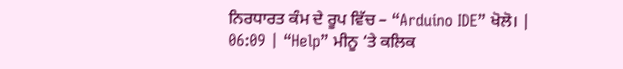ਨਿਰਧਾਰਤ ਕੰਮ ਦੇ ਰੂਪ ਵਿੱਚ – “Arduino IDE” ਖੋਲੋ। |
06:09 | “Help” ਮੀਨੂ ‘ਤੇ ਕਲਿਕ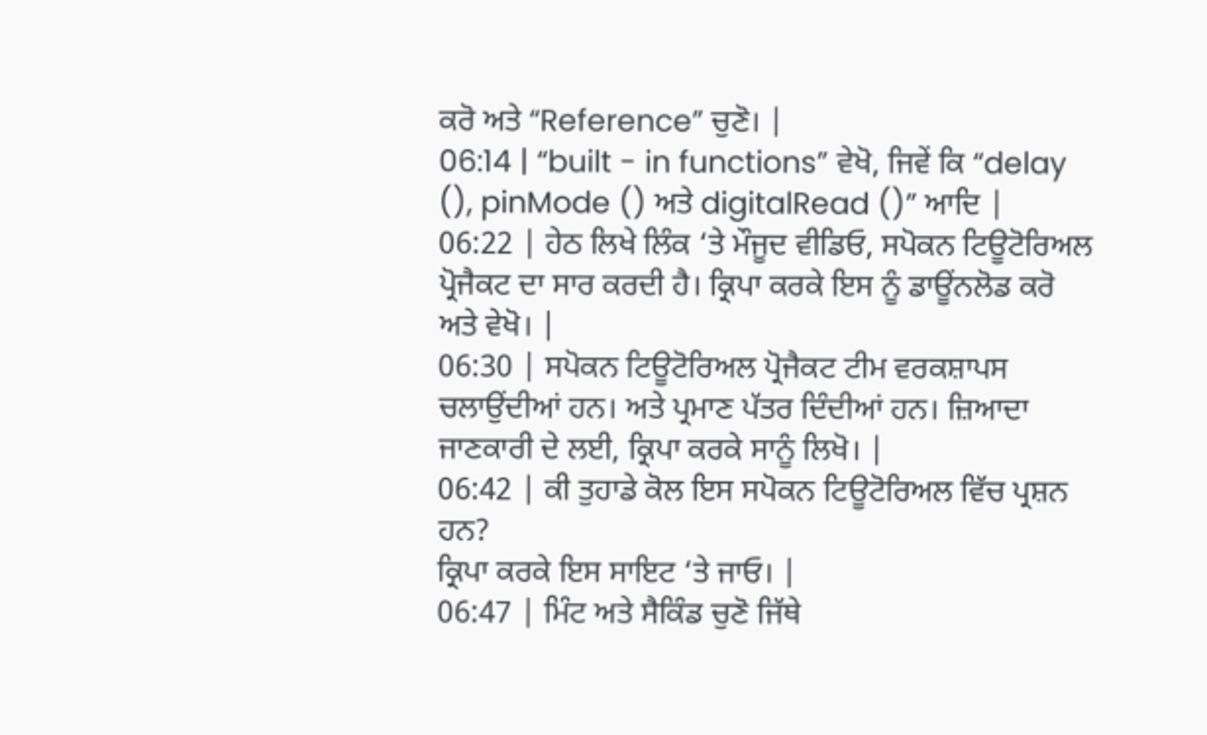ਕਰੋ ਅਤੇ “Reference” ਚੁਣੋ। |
06:14 | “built - in functions” ਵੇਖੋ, ਜਿਵੇਂ ਕਿ “delay (), pinMode () ਅਤੇ digitalRead ()” ਆਦਿ |
06:22 | ਹੇਠ ਲਿਖੇ ਲਿੰਕ ‘ਤੇ ਮੌਜੂਦ ਵੀਡਿਓ, ਸਪੋਕਨ ਟਿਊਟੋਰਿਅਲ ਪ੍ਰੋਜੈਕਟ ਦਾ ਸਾਰ ਕਰਦੀ ਹੈ। ਕ੍ਰਿਪਾ ਕਰਕੇ ਇਸ ਨੂੰ ਡਾਊਂਨਲੋਡ ਕਰੋ ਅਤੇ ਵੇਖੋ। |
06:30 | ਸਪੋਕਨ ਟਿਊਟੋਰਿਅਲ ਪ੍ਰੋਜੈਕਟ ਟੀਮ ਵਰਕਸ਼ਾਪਸ ਚਲਾਉਂਦੀਆਂ ਹਨ। ਅਤੇ ਪ੍ਰਮਾਣ ਪੱਤਰ ਦਿੰਦੀਆਂ ਹਨ। ਜ਼ਿਆਦਾ ਜਾਣਕਾਰੀ ਦੇ ਲਈ, ਕ੍ਰਿਪਾ ਕਰਕੇ ਸਾਨੂੰ ਲਿਖੋ। |
06:42 | ਕੀ ਤੁਹਾਡੇ ਕੋਲ ਇਸ ਸਪੋਕਨ ਟਿਊਟੋਰਿਅਲ ਵਿੱਚ ਪ੍ਰਸ਼ਨ ਹਨ?
ਕ੍ਰਿਪਾ ਕਰਕੇ ਇਸ ਸਾਇਟ ‘ਤੇ ਜਾਓ। |
06:47 | ਮਿੰਟ ਅਤੇ ਸੈਕਿੰਡ ਚੁਣੋ ਜਿੱਥੇ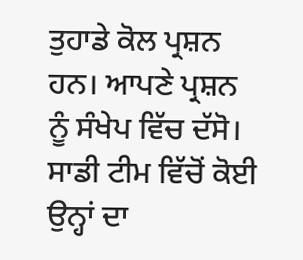ਤੁਹਾਡੇ ਕੋਲ ਪ੍ਰਸ਼ਨ ਹਨ। ਆਪਣੇ ਪ੍ਰਸ਼ਨ ਨੂੰ ਸੰਖੇਪ ਵਿੱਚ ਦੱਸੋ।
ਸਾਡੀ ਟੀਮ ਵਿੱਚੋਂ ਕੋਈ ਉਨ੍ਹਾਂ ਦਾ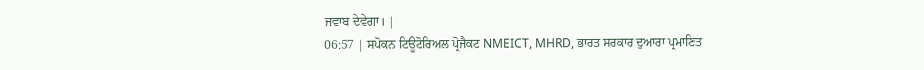ਜਵਾਬ ਦੇਵੇਗਾ। |
06:57 | ਸਪੋਕਨ ਟਿਊਟੋਰਿਅਲ ਪ੍ਰੋਜੈਕਟ NMEICT, MHRD, ਭਾਰਤ ਸਰਕਾਰ ਦੁਆਰਾ ਪ੍ਰਮਾਣਿਤ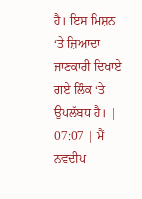ਹੈ। ਇਸ ਮਿਸ਼ਨ ‘ਤੇ ਜ਼ਿਆਦਾ ਜਾਣਕਾਰੀ ਦਿਖਾਏ ਗਏ ਲਿੰਕ ‘ਤੇ ਉਪਲੱਬਧ ਹੈ। |
07:07 | ਮੈਂ ਨਵਦੀਪ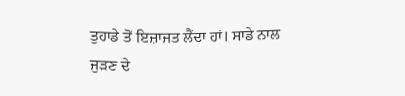ਤੁਹਾਡੇ ਤੋਂ ਇਜ਼ਾਜਤ ਲੈਂਦਾ ਹਾਂ। ਸਾਡੇ ਨਾਲ ਜੁੜਣ ਦੇ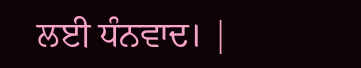ਲਈ ਧੰਨਵਾਦ। |